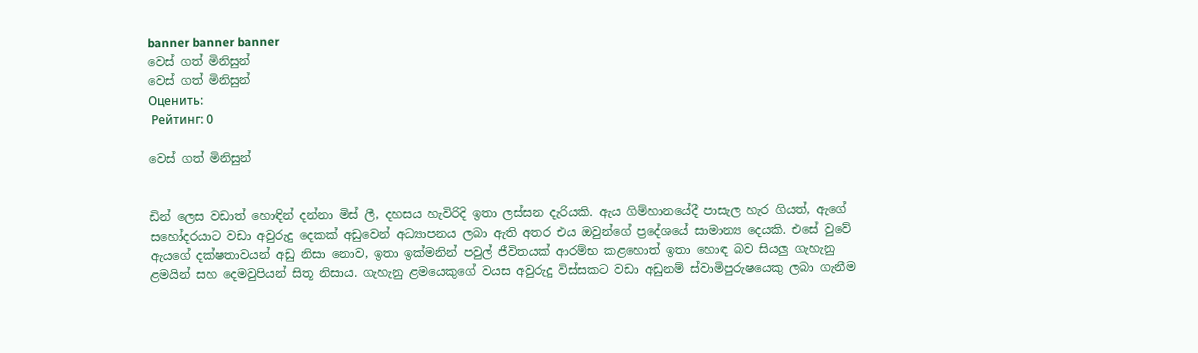banner banner banner
වෙස් ගත් මිනිසුන්
වෙස් ගත් මිනිසුන්
Оценить:
 Рейтинг: 0

වෙස් ගත් මිනිසුන්


ඩින් ලෙස වඩාත් හොඳින් දන්නා මිස් ලී, දහසය හැවිරිදි ඉතා ලස්සන දැරියකි. ඇය ගිම්හානයේදී පාසැල හැර ගියත්, ඇගේ සහෝදරයාට වඩා අවුරුදු දෙකක් අඩුවෙන් අධ්‍යාපනය ලබා ඇති අතර එය ඔවුන්ගේ ප්‍රදේශයේ සාමාන්‍ය දෙයකි. එසේ වුවේ ඇයගේ දක්ෂතාවයන් අඩු නිසා නොව, ඉතා ඉක්මනින් පවුල් ජීවිතයක් ආරම්භ කළහොත් ඉතා හොඳ බව සියලු ගැහැනු ළමයින් සහ දෙමවුපියන් සිතූ නිසාය. ගැහැනු ළමයෙකුගේ වයස අවුරුදු විස්සකට වඩා අඩුනම් ස්වාමිපුරුෂයෙකු ලබා ගැනීම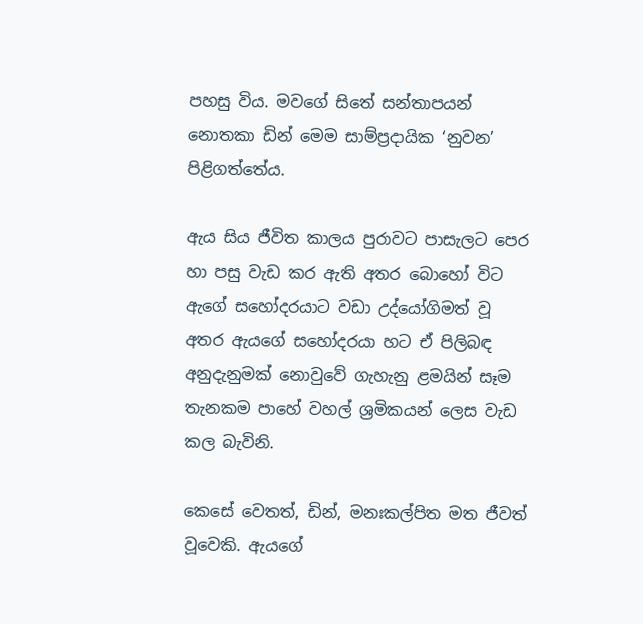පහසු විය. මවගේ සිතේ සන්තාපයන් නොතකා ඩින් මෙම සාම්ප්‍රදායික ‘නුවන’ පිළිගත්තේය.

ඇය සිය ජීවිත කාලය පුරාවට පාසැලට පෙර හා පසු වැඩ කර ඇති අතර බොහෝ විට ඇගේ සහෝදරයාට වඩා උද්යෝගිමත් වූ අතර ඇයගේ සහෝදරයා හට ඒ පිලිබඳ අනුදැනුමක් නොවුවේ ගැහැනු ළමයින් සෑම තැනකම පාහේ වහල් ශ්‍රමිකයන් ලෙස වැඩ කල බැවිනි.

කෙසේ වෙතත්, ඩින්, මනඃකල්පිත මත ජීවත් වූවෙකි. ඇයගේ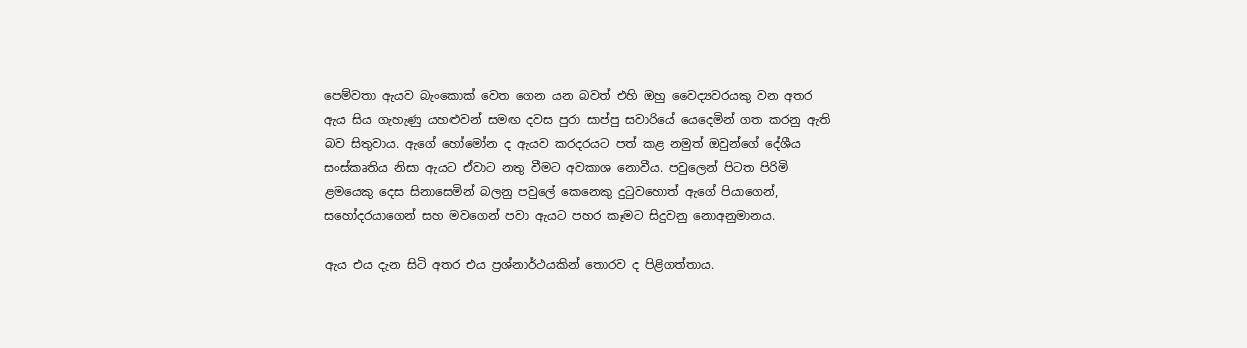පෙම්වතා ඇයව බැංකොක් වෙත ගෙන යන බවත් එහි ඔහු වෛද්‍යවරයකු වන අතර ඇය සිය ගැහැණු යහළුවන් සමඟ දවස පුරා සාප්පු සවාරියේ යෙදෙමින් ගත කරනු ඇති බව සිතුවාය. ඇගේ හෝමෝන ද ඇයව කරදරයට පත් කළ නමුත් ඔවුන්ගේ දේශීය සංස්කෘතිය නිසා ඇයට ඒවාට නතු වීමට අවකාශ නොවීය. පවුලෙන් පිටත පිරිමි ළමයෙකු දෙස සිනාසෙමින් බලනු පවුලේ කෙනෙකු දුටුවහොත් ඇගේ පියාගෙන්, සහෝදරයාගෙන් සහ මවගෙන් පවා ඇයට පහර කෑමට සිදුවනු නොඅනුමානය.

ඇය එය දැන සිටි අතර එය ප්‍රශ්නාර්ථයකින් තොරව ද පිළිගත්තාය.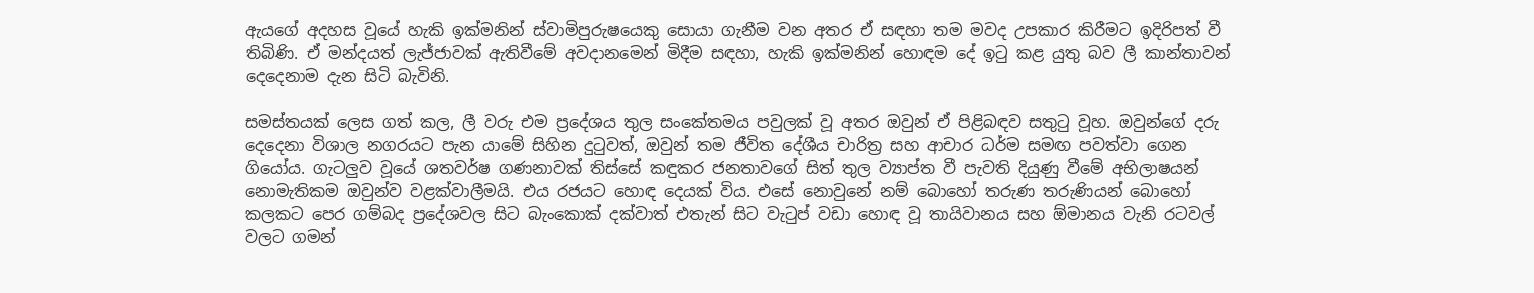ඇයගේ අදහස වූයේ හැකි ඉක්මනින් ස්වාමිපුරුෂයෙකු සොයා ගැනීම වන අතර ඒ සඳහා තම මවද උපකාර කිරීමට ඉදිරිපත් වී තිබිණි. ඒ මන්දයත් ලැජ්ජාවක් ඇතිවීමේ අවදානමෙන් මිදීම සඳහා, හැකි ඉක්මනින් හොඳම දේ ඉටු කළ යුතු බව ලී කාන්තාවන් දෙදෙනාම දැන සිටි බැවිනි.

සමස්තයක් ලෙස ගත් කල, ලී වරු එම ප්‍රදේශය තුල සංකේතමය පවුලක් වූ අතර ඔවුන් ඒ පිළිබඳව සතුටු වූහ. ඔවුන්ගේ දරු දෙදෙනා විශාල නගරයට පැන යාමේ සිහින දුටුවත්, ඔවුන් තම ජීවිත දේශීය චාරිත්‍ර සහ ආචාර ධර්ම සමඟ පවත්වා ගෙන ගියෝය. ගැටලුව වූයේ ශතවර්ෂ ගණනාවක් තිස්සේ කඳුකර ජනතාවගේ සිත් තුල ව්‍යාප්ත වී පැවති දියුණු වීමේ අභිලාෂයන් නොමැතිකම ඔවුන්ව වළක්වාලීමයි. එය රජයට හොඳ දෙයක් විය. එසේ නොවුනේ නම් බොහෝ තරුණ තරුණියන් බොහෝ කලකට පෙර ගම්බද ප්‍රදේශවල සිට බැංකොක් දක්වාත් එතැන් සිට වැටුප් වඩා හොඳ වූ තායිවානය සහ ඕමානය වැනි රටවල් වලට ගමන්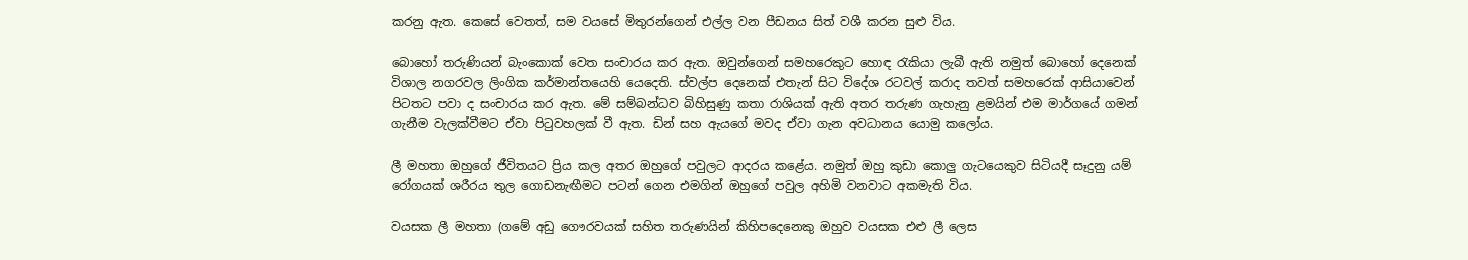කරනු ඇත. කෙසේ වෙතත්, සම වයසේ මිතුරන්ගෙන් එල්ල වන පීඩනය සිත් වශී කරන සුළු විය.

බොහෝ තරුණියන් බැංකොක් වෙත සංචාරය කර ඇත. ඔවුන්ගෙන් සමහරෙකුට හොඳ රැකියා ලැබී ඇති නමුත් බොහෝ දෙනෙක් විශාල නගරවල ලිංගික කර්මාන්තයෙහි යෙදෙති. ස්වල්ප දෙනෙක් එතැන් සිට විදේශ රටවල් කරාද තවත් සමහරෙක් ආසියාවෙන් පිටතට පවා ද සංචාරය කර ඇත. මේ සම්බන්ධව බිහිසුණු කතා රාශියක් ඇති අතර තරුණ ගැහැනු ළමයින් එම මාර්ගයේ ගමන් ගැනීම වැලක්වීමට ඒවා පිටුවහලක් වී ඇත. ඩින් සහ ඇයගේ මවද ඒවා ගැන අවධානය යොමු කලෝය.

ලී මහතා ඔහුගේ ජීවිතයට ප්‍රිය කල අතර ඔහුගේ පවුලට ආදරය කළේය. නමුත් ඔහු කුඩා කොලු ගැටයෙකුව සිටියදී සෑදුනු යම් රෝගයක් ශරීරය තුල ගොඩනැඟීමට පටන් ගෙන එමගින් ඔහුගේ පවුල අහිමි වනවාට අකමැති විය.

වයසක ලී මහතා (ගමේ අඩු ගෞරවයක් සහිත තරුණයින් කිහිපදෙනෙකු ඔහුව වයසක එළු ලී ලෙස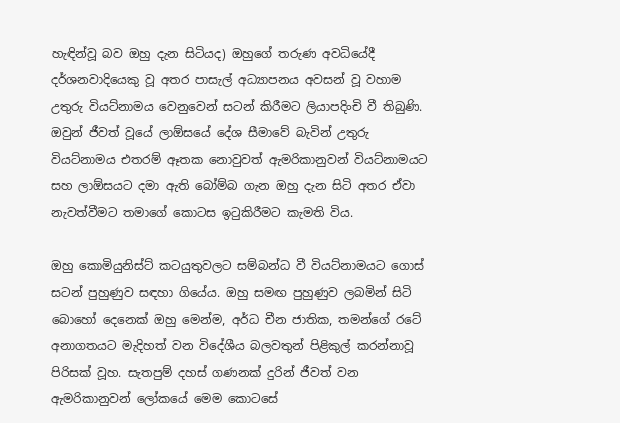හැඳින්වූ බව ඔහු දැන සිටියද) ඔහුගේ තරුණ අවධියේදී දර්ශනවාදියෙකු වූ අතර පාසැල් අධ්‍යාපනය අවසන් වූ වහාම උතුරු වියට්නාමය වෙනුවෙන් සටන් කිරීමට ලියාපදිංචි වී තිබුණි. ඔවුන් ජීවත් වූයේ ලාඕසයේ දේශ සීමාවේ බැවින් උතුරු වියට්නාමය එතරම් ඈතක නොවුවත් ඇමරිකානුවන් වියට්නාමයට සහ ලාඕසයට දමා ඇති බෝම්බ ගැන ඔහු දැන සිටි අතර ඒවා නැවත්වීමට තමාගේ කොටස ඉටුකිරීමට කැමති විය.

ඔහු කොමියුනිස්ට් කටයුතුවලට සම්බන්ධ වී වියට්නාමයට ගොස් සටන් පුහුණුව සඳහා ගියේය. ඔහු සමඟ පුහුණුව ලබමින් සිටි බොහෝ දෙනෙක් ඔහු මෙන්ම, අර්ධ චීන ජාතික, තමන්ගේ රටේ අනාගතයට මැදිහත් වන විදේශීය බලවතුන් පිළිකුල් කරන්නාවූ පිරිසක් වූහ. සැතපුම් දහස් ගණනක් දුරින් ජීවත් වන ඇමරිකානුවන් ලෝකයේ මෙම කොටසේ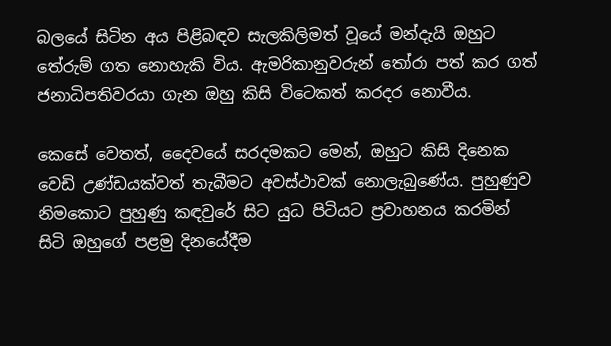බලයේ සිටින අය පිළිබඳව සැලකිලිමත් වූයේ මන්දැයි ඔහුට තේරුම් ගත නොහැකි විය. ඇමරිකානුවරුන් තෝරා පත් කර ගත් ජනාධිපතිවරයා ගැන ඔහු කිසි විටෙකත් කරදර නොවීය.

කෙසේ වෙතත්, දෛවයේ සරදමකට මෙන්, ඔහුට කිසි දිනෙක වෙඩි උණ්ඩයක්වත් තැබීමට අවස්ථාවක් නොලැබුණේය. පුහුණුව නිමකොට පුහුණු කඳවුරේ සිට යුධ පිටියට ප්‍රවාහනය කරමින් සිටි ඔහුගේ පළමු දිනයේදීම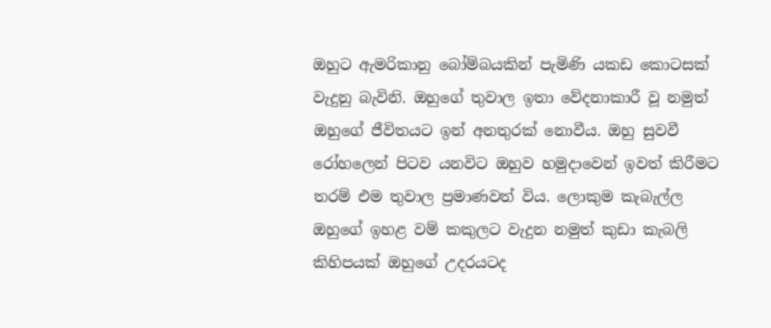ඔහුට ඇමරිකානු බෝම්බයකින් පැමිණි යකඩ කොටසක් වැදුනු බැවිනි. ඔහුගේ තුවාල ඉතා වේදනාකාරී වූ නමුත් ඔහුගේ ජීවිතයට ඉන් අනතුරක් නොවීය. ඔහු සුවවී රෝහලෙන් පිටව යනවිට ඔහුව හමුදාවෙන් ඉවත් කිරීමට තරම් එම තුවාල ප්‍රමාණවත් විය. ලොකුම කැබැල්ල ඔහුගේ ඉහළ වම් කකුලට වැදුන නමුත් කුඩා කැබලි කිහිපයක් ඔහුගේ උදරයටද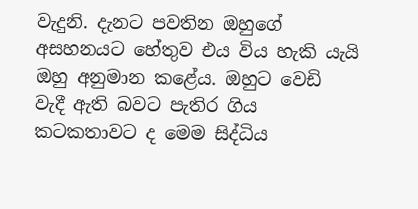වැදුනි. දැනට පවතින ඔහුගේ අසහනයට හේතුව එය විය හැකි යැයි ඔහු අනුමාන කළේය. ඔහුට වෙඩි වැදී ඇති බවට පැතිර ගිය කටකතාවට ද මෙම සිද්ධිය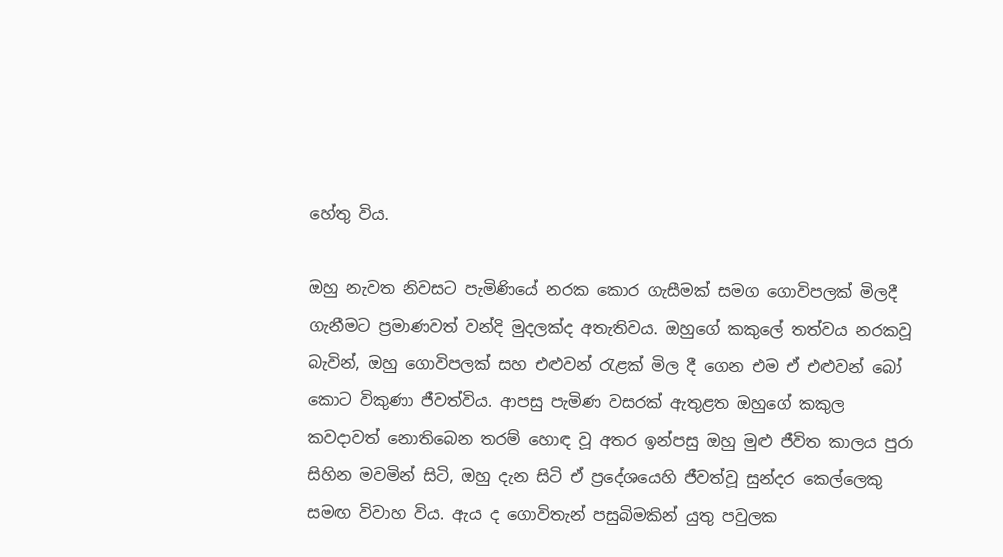හේතු විය.

ඔහු නැවත නිවසට පැමිණියේ නරක කොර ගැසීමක් සමග ගොවිපලක් මිලදී ගැනීමට ප්‍රමාණවත් වන්දි මුදලක්ද අතැතිවය. ඔහුගේ කකුලේ තත්වය නරකවූ බැවින්, ඔහු ගොවිපලක් සහ එළුවන් රැළක් මිල දී ගෙන එම ඒ එළුවන් බෝ කොට විකුණා ජීවත්විය. ආපසු පැමිණ වසරක් ඇතුළත ඔහුගේ කකුල කවදාවත් නොතිබෙන තරම් හොඳ වූ අතර ඉන්පසු ඔහු මුළු ජීවිත කාලය පුරා සිහින මවමින් සිටි, ඔහු දැන සිටි ඒ ප්‍රදේශයෙහි ජීවත්වූ සුන්දර කෙල්ලෙකු සමඟ විවාහ විය. ඇය ද ගොවිතැන් පසුබිමකින් යුතු පවුලක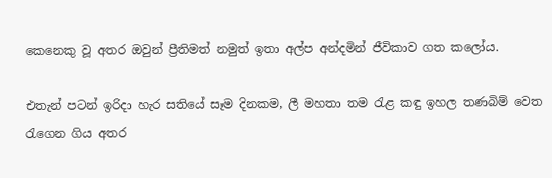කෙනෙකු වූ අතර ඔවුන් ප්‍රීතිමත් නමුත් ඉතා අල්ප අන්දමින් ජීවිකාව ගත කලෝය.

එතැන් පටන් ඉරිදා හැර සතියේ සෑම දිනකම, ලී මහතා තම රැළ කඳු ඉහල තණබිම් වෙත රැගෙන ගිය අතර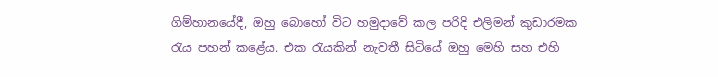ගිම්හානයේදී, ඔහු බොහෝ විට හමුදාවේ කල පරිදි එලිමන් කුඩාරමක රැය පහන් කළේය. එක රැයකින් නැවතී සිටියේ ඔහු මෙහි සහ එහි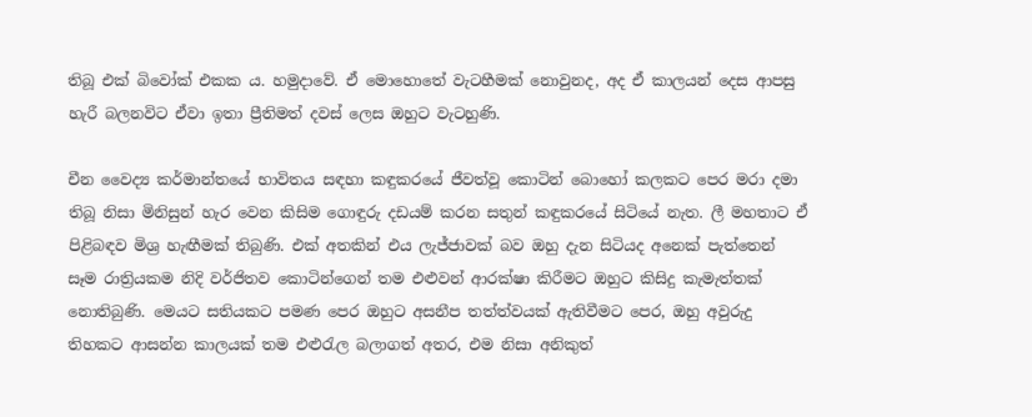තිබූ එක් බිවෝක් එකක ය. හමුදාවේ. ඒ මොහොතේ වැටහීමක් නොවුනද, අද ඒ කාලයන් දෙස ආපසු හැරී බලනවිට ඒවා ඉතා ප්‍රීතිමත් දවස් ලෙස ඔහුට වැටහුණි.

චීන වෛද්‍ය කර්මාන්තයේ භාවිතය සඳහා කඳුකරයේ ජීවත්වූ කොටින් බොහෝ කලකට පෙර මරා දමා තිබූ නිසා මිනිසුන් හැර වෙන කිසිම ගොඳුරු දඩයම් කරන සතුන් කඳුකරයේ සිටියේ නැත. ලී මහතාට ඒ පිළිබඳව මිශ්‍ර හැඟීමක් තිබුණි. එක් අතකින් එය ලැජ්ජාවක් බව ඔහු දැන සිටියද අනෙක් පැත්තෙන් සෑම රාත්‍රියකම නිදි වර්ජිතව කොටින්ගෙන් තම එළුවන් ආරක්ෂා කිරීමට ඔහුට කිසිදු කැමැත්තක් නොතිබුණි. මෙයට සතියකට පමණ පෙර ඔහුට අසනීප තත්ත්වයක් ඇතිවීමට පෙර, ඔහු අවුරුදු තිහකට ආසන්න කාලයක් තම එළුරැල බලාගත් අතර, එම නිසා අනිකුත්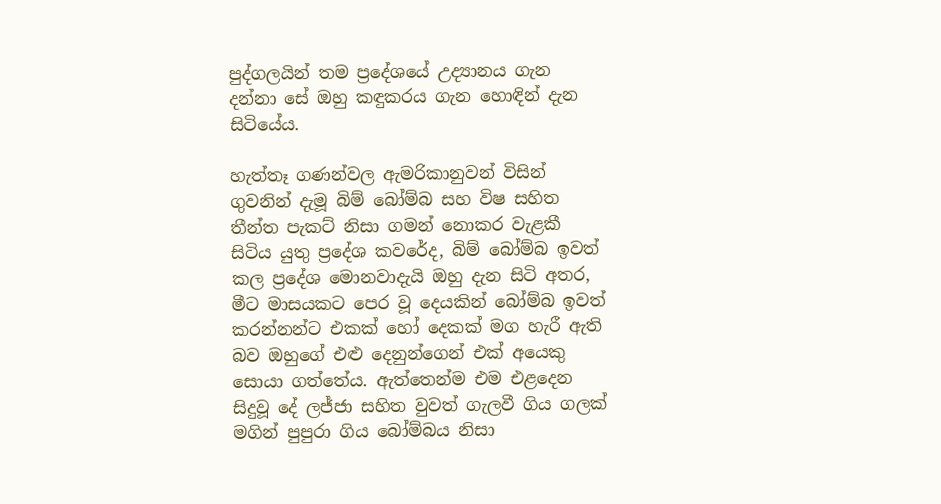පුද්ගලයින් තම ප්‍රදේශයේ උද්‍යානය ගැන දන්නා සේ ඔහු කඳුකරය ගැන හොඳින් දැන සිටියේය.

හැත්තෑ ගණන්වල ඇමරිකානුවන් විසින් ගුවනින් දැමූ බිම් බෝම්බ සහ විෂ සහිත තීන්ත පැකට් නිසා ගමන් නොකර වැළකී සිටිය යුතු ප්‍රදේශ කවරේද, බිම් බෝම්බ ඉවත් කල ප්‍රදේශ මොනවාදැයි ඔහු දැන සිටි අතර, මීට මාසයකට පෙර වූ දෙයකින් බෝම්බ ඉවත් කරන්නන්ට එකක් හෝ දෙකක් මග හැරී ඇති බව ඔහුගේ එළු දෙනුන්ගෙන් එක් අයෙකු සොයා ගත්තේය. ඇත්තෙන්ම එම එළදෙන සිදුවූ දේ ලජ්ජා සහිත වුවත් ගැලවී ගිය ගලක් මගින් පුපුරා ගිය බෝම්බය නිසා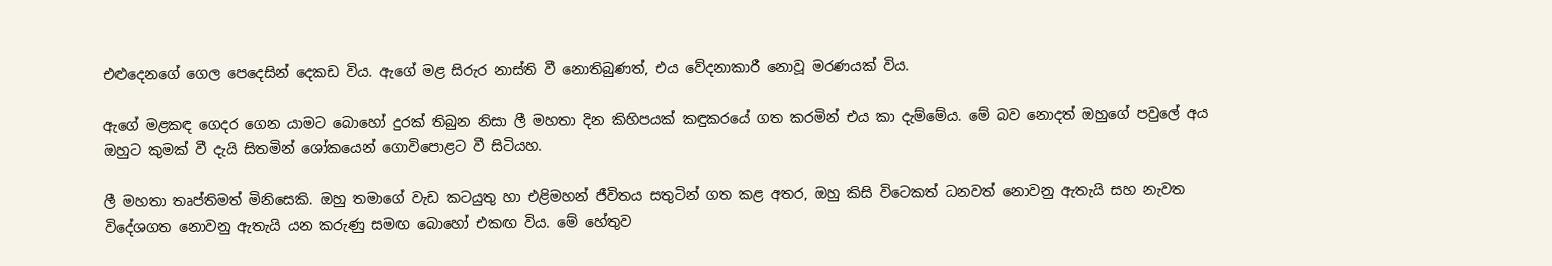එළුදෙනගේ ගෙල පෙදෙසින් දෙකඩ විය. ඇගේ මළ සිරුර නාස්ති වී නොතිබුණත්, එය වේදනාකාරී නොවූ මරණයක් විය.

ඇගේ මළකඳ ගෙදර ගෙන යාමට බොහෝ දුරක් තිබුන නිසා ලී මහතා දින කිහිපයක් කඳුකරයේ ගත කරමින් එය කා දැම්මේය. මේ බව නොදත් ඔහුගේ පවුලේ අය ඔහුට කුමක් වී දැයි සිතමින් ශෝකයෙන් ගොවිපොළට වී සිටියහ.

ලී මහතා තෘප්තිමත් මිනිසෙකි. ඔහු තමාගේ වැඩ කටයුතු හා එළිමහන් ජීවිතය සතුටින් ගත කළ අතර, ඔහු කිසි විටෙකත් ධනවත් නොවනු ඇතැයි සහ නැවත විදේශගත නොවනු ඇතැයි යන කරුණු සමඟ බොහෝ එකඟ විය. මේ හේතුව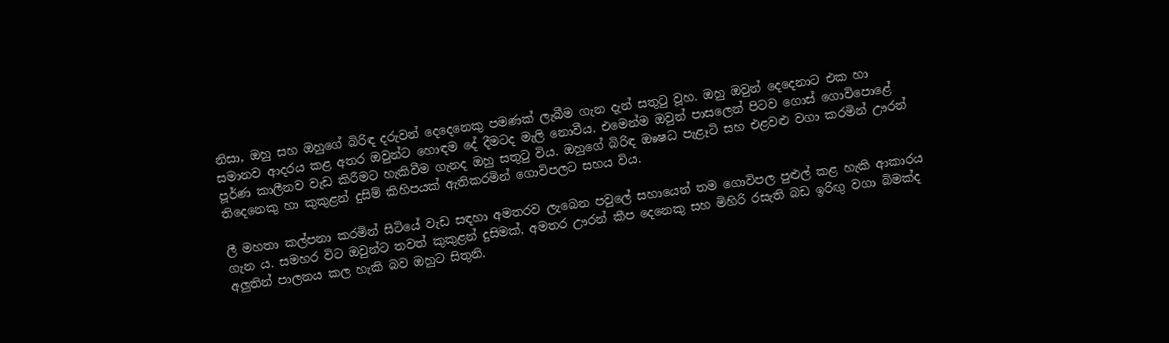නිසා, ඔහු සහ ඔහුගේ බිරිඳ දරුවන් දෙදෙනෙකු පමණක් ලැබීම ගැන දැන් සතුටු වූහ. ඔහු ඔවුන් දෙදෙනාට එක හා සමානව ආදරය කළ අතර ඔවුන්ට හොඳම දේ දීමටද මැලි නොවීය. එමෙන්ම ඔවුන් පාසලෙන් පිටව ගොස් ගොවිපොළේ පූර්ණ කාලීනව වැඩ කිරීමට හැකිවීම ගැනද ඔහු සතුටු විය. ඔහුගේ බිරිඳ ඔෳෂධ පැළෑටි සහ එළවළු වගා කරමින් ඌරන් තිදෙනෙකු හා කුකුළන් දුසිම් කිහිපයක් ඇතිකරමින් ගොවිපලට සහය විය.

ලී මහතා කල්පනා කරමින් සිටියේ වැඩ සඳහා අමතරව ලැබෙන පවුලේ සහායෙන් තම ගොවිපල පුළුල් කළ හැකි ආකාරය ගැන ය. සමහර විට ඔවුන්ට තවත් කුකුළන් දුසිමක්, අමතර ඌරන් කීප දෙනෙකු සහ මිහිරි රසැති බඩ ඉරිඟු වගා බිමක්ද අලුතින් පාලනය කල හැකි බව ඔහුට සිතුනි.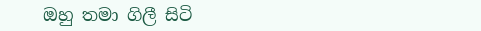ඔහු තමා ගිලී සිටි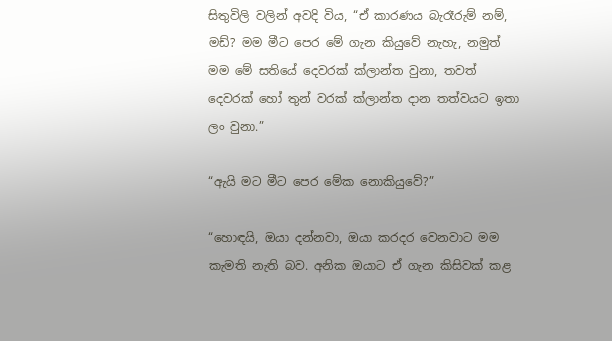සිතුවිලි වලින් අවදි විය, “ඒ කාරණය බැරෑරුම් නම්, මඩ්? මම මීට පෙර මේ ගැන කියුවේ නැහැ, නමුත් මම මේ සතියේ දෙවරක් ක්ලාන්ත වුනා, තවත් දෙවරක් හෝ තුන් වරක් ක්ලාන්ත දාන තත්වයට ඉතා ලං වුනා.”

“ඇයි මට මීට පෙර මේක නොකියුවේ?”

“හොඳයි, ඔයා දන්නවා, ඔයා කරදර වෙනවාට මම කැමති නැති බව. අනික ඔයාට ඒ ගැන කිසිවක් කළ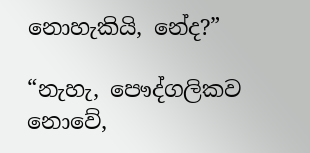නොහැකියි, නේද?”

“නැහැ, පෞද්ගලිකව නොවේ,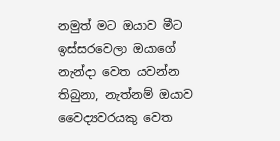නමුත් මට ඔයාව මීට ඉස්සරවෙලා ඔයාගේ නැන්දා වෙත යවන්න තිබුනා, නැත්නම් ඔයාව වෛද්‍යවරයකු වෙත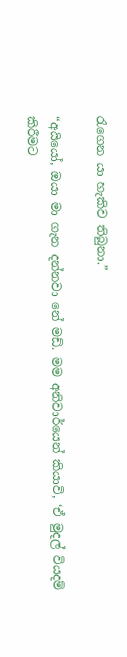රැගෙන යා හැකිව තිබුනා.”

“අයියෝ, ඔයා මා ගැන දන්නවා නේ මඩ්. මම අනිවාර්යෙන් කියාවි, ‘ඒ මුදල් වියදම් කිරීමට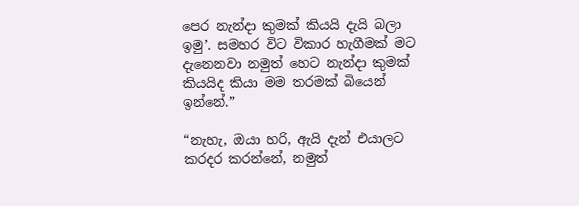පෙර නැන්දා කුමක් කියයි දැයි බලා ඉමු’. සමහර විට විකාර හැගීමක් මට දැනෙනවා නමුත් හෙට නැන්දා කුමක් කියයිද කියා මම තරමක් බියෙන් ඉන්නේ.”

“නැහැ, ඔයා හරි, ඇයි දැන් එයාලට කරදර කරන්නේ, නමුත්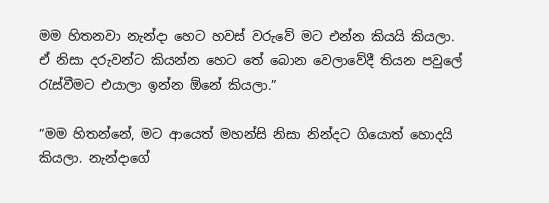මම හිතනවා නැන්දා හෙට හවස් වරුවේ මට එන්න කියයි කියලා. ඒ නිසා දරුවන්ට කියන්න හෙට තේ බොන වෙලාවේදී තියන පවුලේ රැස්වීමට එයාලා ඉන්න ඕනේ කියලා.”

“මම හිතන්නේ, මට ආයෙත් මහන්සි නිසා නින්දට ගියොත් හොදයි කියලා. නැන්දාගේ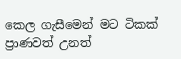කෙල ගැසීමෙන් මට ටිකක් ප්‍රාණවත් උනත්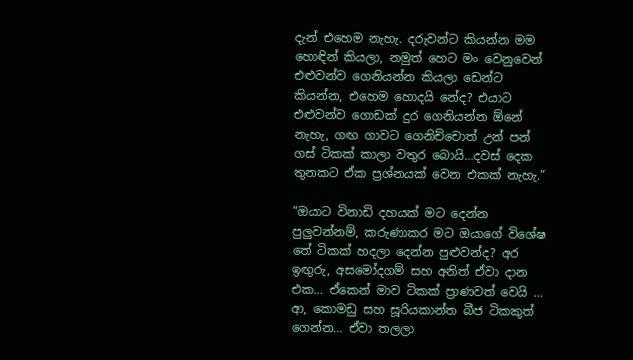දැන් එහෙම නැහැ. දරුවන්ට කියන්න මම හොඳින් කියලා, නමුත් හෙට මං වෙනුවෙන් එළුවන්ව ගෙනියන්න කියලා ඩෙන්ට කියන්න, එහෙම හොදයි නේද? එයාට එළුවන්ව ගොඩක් දුර ගෙනියන්න ඕනේ නැහැ, ගඟ ගාවට ගෙනිච්චොත් උන් පන් ගස් ටිකක් කාලා වතුර බොයි…දවස් දෙක තුනකට ඒක ප්‍රශ්නයක් වෙන එකක් නැහැ.”

“ඔයාට විනාඩි දහයක් මට දෙන්න පුලුවන්නම්, කරුණාකර මට ඔයාගේ විශේෂ තේ ටිකක් හදලා දෙන්න පුළුවන්ද? අර ඉඟුරු, අසමෝදගම් සහ අනිත් ඒවා දාන එක… ඒකෙන් මාව ටිකක් ප්‍රාණවත් වෙයි … ආ, කොමඩු සහ සූරියකාන්ත බීජ ටිකකුත් ගෙන්න… ඒවා තලලා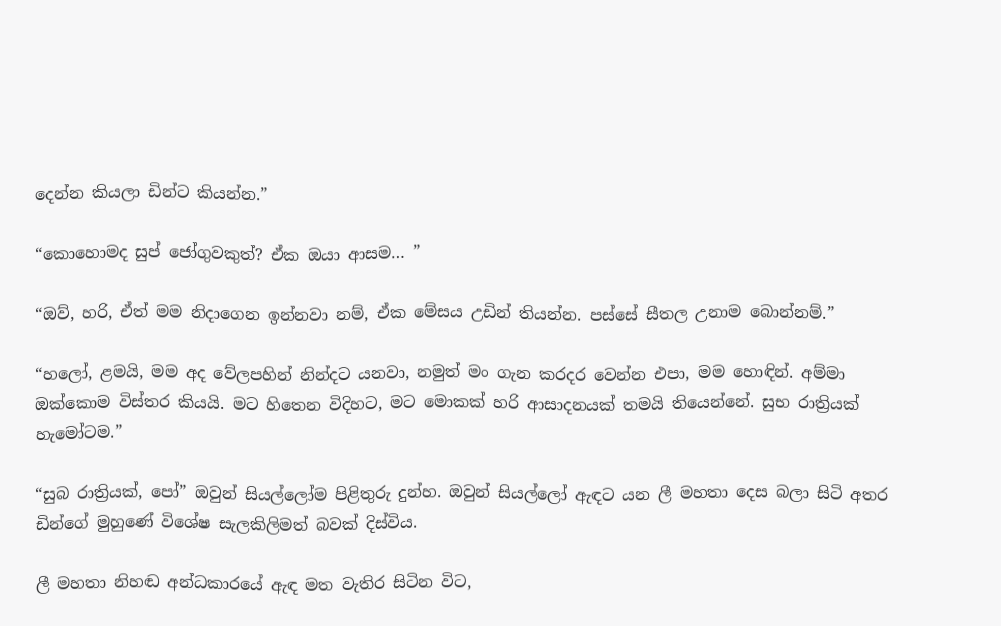දෙන්න කියලා ඩින්ට කියන්න.”

“කොහොමද සුප් ජෝගුවකුත්? ඒක ඔයා ආසම… ”

“ඔව්, හරි, ඒත් මම නිදාගෙන ඉන්නවා නම්, ඒක මේසය උඩින් තියන්න. පස්සේ සීතල උනාම බොන්නම්.”

“හලෝ, ළමයි, මම අද වේලපහින් නින්දට යනවා, නමුත් මං ගැන කරදර වෙන්න එපා, මම හොඳින්. අම්මා ඔක්කොම විස්තර කියයි. මට හිතෙන විදිහට, මට මොකක් හරි ආසාදනයක් තමයි තියෙන්නේ. සුභ රාත්‍රියක් හැමෝටම.”

“සුබ රාත්‍රියක්, පෝ” ඔවුන් සියල්ලෝම පිළිතුරු දුන්හ. ඔවුන් සියල්ලෝ ඇඳට යන ලී මහතා දෙස බලා සිටි අතර ඩින්ගේ මුහුණේ විශේෂ සැලකිලිමත් බවක් දිස්විය.

ලී මහතා නිහඬ අන්ධකාරයේ ඇඳ මත වැතිර සිටින විට,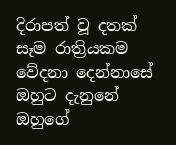දිරාපත් වූ දතක් සෑම රාත්‍රියකම වේදනා දෙන්නාසේ ඔහුට දැනුනේ ඔහුගේ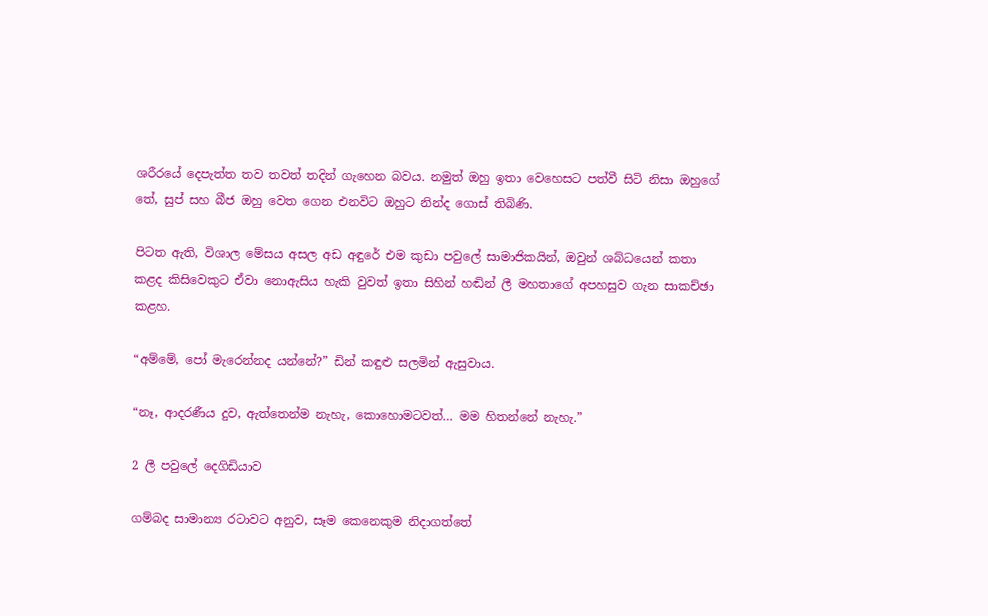ශරීරයේ දෙපැත්ත තව තවත් තදින් ගැහෙන බවය. නමුත් ඔහු ඉතා වෙහෙසට පත්වී සිටි නිසා ඔහුගේ තේ, සුප් සහ බීජ ඔහු වෙත ගෙන එනවිට ඔහුට නින්ද ගොස් තිබිණි.

පිටත ඇති, විශාල මේසය අසල අඩ අඳුරේ එම කුඩා පවුලේ සාමාජිකයින්, ඔවුන් ශබ්ධයෙන් කතා කළද කිසිවෙකුට ඒවා නොඇසිය හැකි වුවත් ඉතා සිහින් හඬින් ලී මහතාගේ අපහසුව ගැන සාකච්ඡා කළහ.

“අම්මේ, පෝ මැරෙන්නද යන්නේ?” ඩින් කඳුළු සලමින් ඇසුවාය.

“නෑ, ආදරණීය දුව, ඇත්තෙන්ම නැහැ, කොහොමටවත්… මම හිතන්නේ නැහැ.”

2 ලී පවුලේ දෙගිඩියාව

ගම්බද සාමාන්‍ය රටාවට අනුව, සෑම කෙනෙකුම නිදාගත්තේ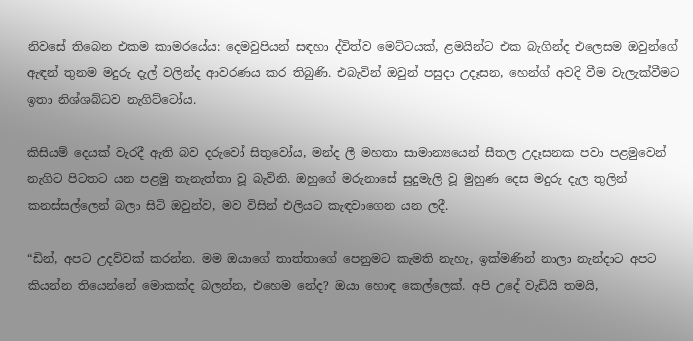නිවසේ තිබෙන එකම කාමරයේය: දෙමවුපියන් සඳහා ද්විත්ව මෙට්ටයක්, ළමයින්ට එක බැගින්ද එලෙසම ඔවුන්ගේ ඇඳන් තුනම මදුරු දැල් වලින්ද ආවරණය කර තිබුණි. එබැවින් ඔවුන් පසුදා උදෑසන, හෙන්ග් අවදි වීම වැලැක්වීමට ඉතා නිශ්ශබ්ධව නැගිට්ටෝය.

කිසියම් දෙයක් වැරදී ඇති බව දරුවෝ සිතුවෝය, මන්ද ලී මහතා සාමාන්‍යයෙන් සීතල උදෑසනක පවා පළමුවෙන් නැගිට පිටතට යන පළමු තැනැත්තා වූ බැවිනි. ඔහුගේ මරුනාසේ සුදුමැලි වූ මුහුණ දෙස මදුරු දැල තුලින් කනස්සල්ලෙන් බලා සිටි ඔවුන්ව, මව විසින් එලියට කැඳවාගෙන යන ලදී.

“ඩින්, අපට උදව්වක් කරන්න. මම ඔයාගේ තාත්තාගේ පෙනුමට කැමති නැහැ, ඉක්මණින් නාලා නැන්දාට අපට කියන්න තියෙන්නේ මොකක්ද බලන්න, එහෙම නේද? ඔයා හොඳ කෙල්ලෙක්. අපි උදේ වැඩියි තමයි,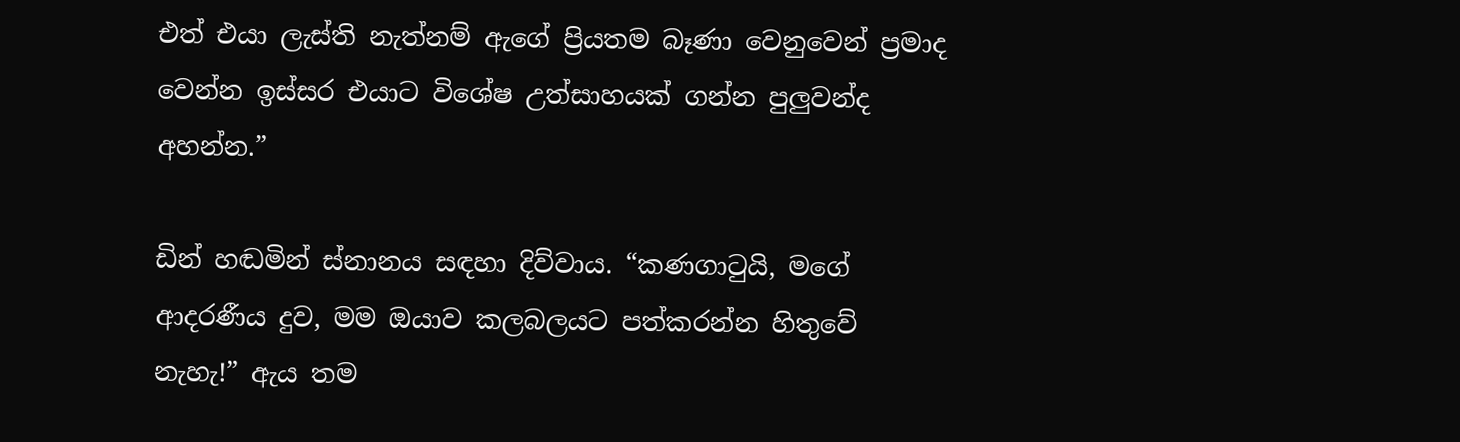එත් එයා ලැස්ති නැත්නම් ඇගේ ප්‍රියතම බෑණා වෙනුවෙන් ප්‍රමාද වෙන්න ඉස්සර එයාට විශේෂ උත්සාහයක් ගන්න පුලුවන්ද අහන්න.”

ඩින් හඬමින් ස්නානය සඳහා දිව්වාය. “කණගාටුයි, මගේ ආදරණීය දුව, මම ඔයාව කලබලයට පත්කරන්න හිතුවේ නැහැ!” ඇය තම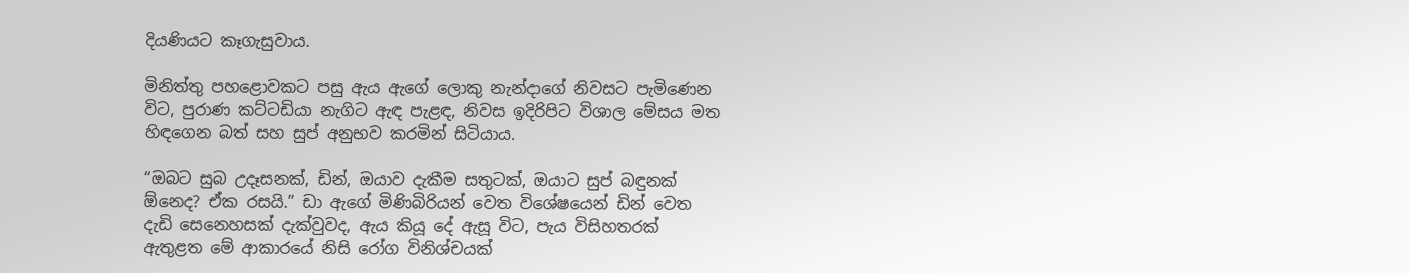දියණියට කෑගැසුවාය.

මිනිත්තු පහළොවකට පසු ඇය ඇගේ ලොකු නැන්දාගේ නිවසට පැමිණෙන විට, පුරාණ කට්ටඩියා නැගිට ඇඳ පැළඳ, නිවස ඉදිරිපිට විශාල මේසය මත හිඳගෙන බත් සහ සුප් අනුභව කරමින් සිටියාය.

“ඔබට සුබ උදෑසනක්, ඩින්, ඔයාව දැකීම සතුටක්, ඔයාට සුප් බඳුනක් ඕනෙද? ඒක රසයි.” ඩා ඇගේ මිණිබිරියන් වෙත විශේෂයෙන් ඩින් වෙත දැඩි සෙනෙහසක් දැක්වුවද, ඇය කියූ දේ ඇසූ විට, පැය විසිහතරක් ඇතුළත මේ ආකාරයේ නිසි රෝග විනිශ්චයක්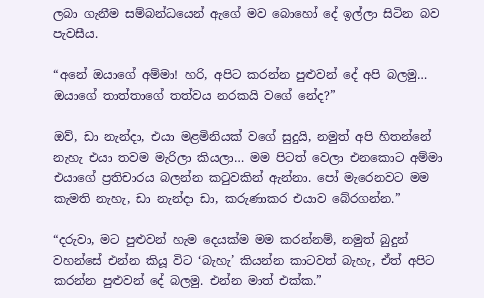ලබා ගැනීම සම්බන්ධයෙන් ඇගේ මව බොහෝ දේ ඉල්ලා සිටින බව පැවසීය.

“අනේ ඔයාගේ අම්මා! හරි, අපිට කරන්න පුළුවන් දේ අපි බලමු… ඔයාගේ තාත්තාගේ තත්වය නරකයි වගේ නේද?”

ඔව්, ඩා නැන්දා, එයා මළමිනියක් වගේ සුදුයි, නමුත් අපි හිතන්නේ නැහැ එයා තවම මැරිලා කියලා… මම පිටත් වෙලා එනකොට අම්මා එයාගේ ප්‍රතිචාරය බලන්න කටුවකින් ඇන්නා. පෝ මැරෙනවට මම කැමති නැහැ, ඩා නැන්දා ඩා, කරුණාකර එයාව බේරගන්න.”

“දරුවා, මට පුළුවන් හැම දෙයක්ම මම කරන්නම්, නමුත් බුදුන් වහන්සේ එන්න කියූ විට ‘බැහැ’ කියන්න කාටවත් බැහැ, ඒත් අපිට කරන්න පුළුවන් දේ බලමු. එන්න මාත් එක්ක.”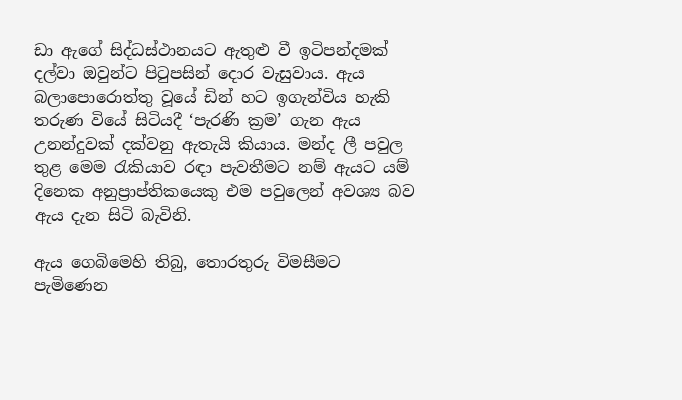ඩා ඇගේ සිද්ධස්ථානයට ඇතුළු වී ඉටිපන්දමක් දල්වා ඔවුන්ට පිටුපසින් දොර වැසුවාය. ඇය බලාපොරොත්තු වූයේ ඩින් හට ඉගැන්විය හැකි තරුණ වියේ සිටියදී ‘පැරණි ක්‍රම’ ගැන ඇය උනන්දුවක් දක්වනු ඇතැයි කියාය. මන්ද ලී පවුල තුළ මෙම රැකියාව රඳා පැවතීමට නම් ඇයට යම් දිනෙක අනුප්‍රාප්තිකයෙකු එම පවුලෙන් අවශ්‍ය බව ඇය දැන සිටි බැවිනි.

ඇය ගෙබිමෙහි තිබු, තොරතුරු විමසීමට පැමිණෙන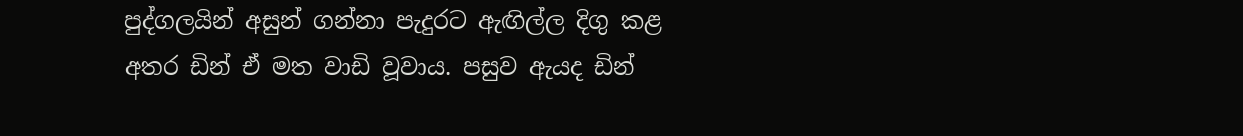පුද්ගලයින් අසුන් ගන්නා පැදුරට ඇඟිල්ල දිගු කළ අතර ඩින් ඒ මත වාඩි වූවාය. පසුව ඇයද ඩින්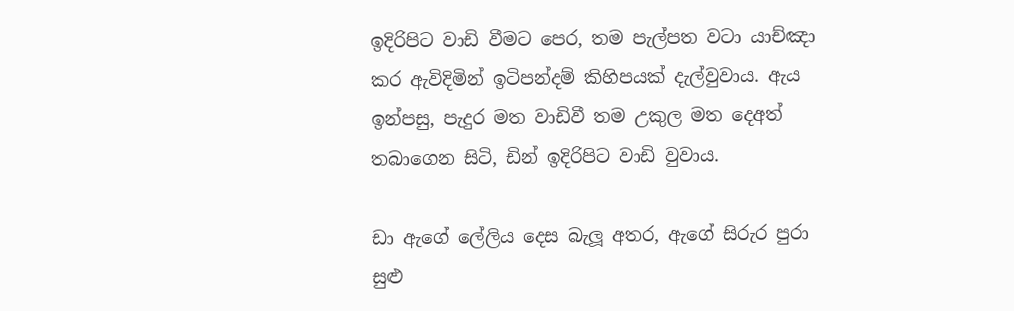ඉදිරිපිට වාඩි වීමට පෙර, තම පැල්පත වටා යාච්ඤා කර ඇවිදිමින් ඉටිපන්දම් කිහිපයක් දැල්වුවාය. ඇය ඉන්පසු, පැදුර මත වාඩිවී තම උකුල මත දෙඅත් තබාගෙන සිටි, ඩින් ඉදිරිපිට වාඩි වුවාය.

ඩා ඇගේ ලේලිය දෙස බැලූ අතර, ඇගේ සිරුර පුරා සුළු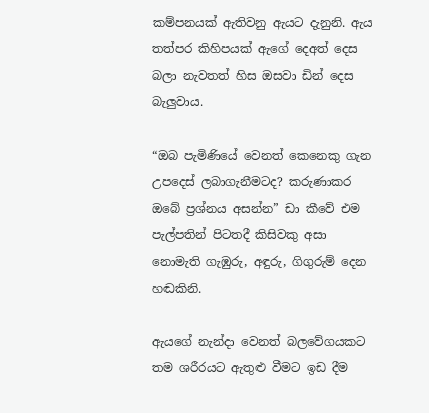කම්පනයක් ඇතිවනු ඇයට දැනුනි. ඇය තත්පර කිහිපයක් ඇගේ දෙඅත් දෙස බලා නැවතත් හිස ඔසවා ඩින් දෙස බැලුවාය.

“ඔබ පැමිණියේ වෙනත් කෙනෙකු ගැන උපදෙස් ලබාගැනීමටද? කරුණාකර ඔබේ ප්‍රශ්නය අසන්න” ඩා කීවේ එම පැල්පතින් පිටතදී කිසිවකු අසා නොමැති ගැඹුරු, අඳුරු, ගිගුරුම් දෙන හඬකිනි.

ඇයගේ නැන්දා වෙනත් බලවේගයකට තම ශරීරයට ඇතුළු වීමට ඉඩ දීම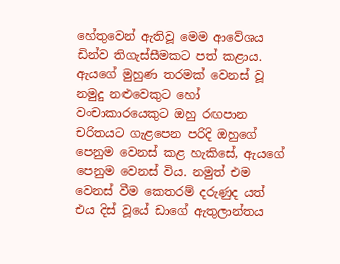හේතුවෙන් ඇතිවූ මෙම ආවේශය ඩින්ව තිගැස්සීමකට පත් කළාය. ඇයගේ මුහුණ තරමක් වෙනස් වූ නමුදු නළුවෙකුට හෝ වංචාකාරයෙකුට ඔහු රඟපාන චරිතයට ගැළපෙන පරිදි ඔහුගේ පෙනුම වෙනස් කළ හැකිසේ, ඇයගේ පෙනුම වෙනස් විය. නමුත් එම වෙනස් වීම කෙතරම් දරුණුද යත් එය දිස් වූයේ ඩාගේ ඇතුලාන්තය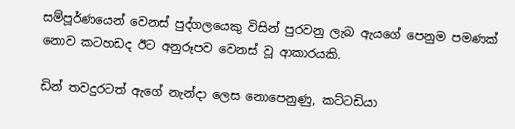සම්පූර්ණයෙන් වෙනස් පුද්ගලයෙකු විසින් පුරවනු ලැබ ඇයගේ පෙනුම පමණක් නොව කටහඩද ඊට අනුරූපව වෙනස් වූ ආකාරයකි.

ඩින් තවදුරටත් ඇගේ නැන්දා ලෙස නොපෙනුණු, කට්ටඩියා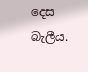දෙස බැලීය.